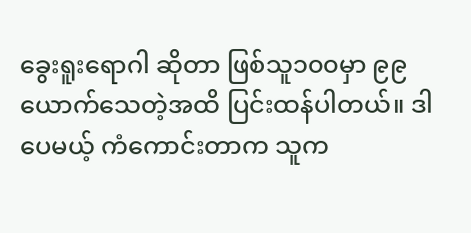ခွေးရူးရောဂါ ဆိုတာ ဖြစ်သူ၁၀၀မှာ ၉၉ယောက်သေတဲ့အထိ ပြင်းထန်ပါတယ်။ ဒါပေမယ့် ကံကောင်းတာက သူက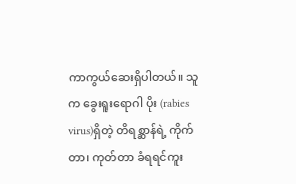ကာကွယ်ဆေးရှိပါတယ်။ သူက ခွေးရူးရောဂါ ပိုး (rabies virus)ရှိတဲ့ တိရစ္ဆာန်ရဲ့ ကိုက်တာ၊ ကုတ်တာ ခံရရင်ကူး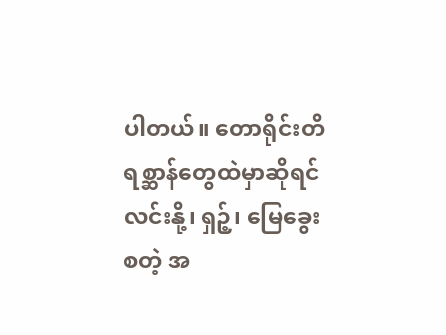ပါတယ်။ တောရိုင်းတိရစ္ဆာန်တွေထဲမှာဆိုရင် လင်းနို့၊ ရှဉ့်၊ မြေခွေးစတဲ့ အ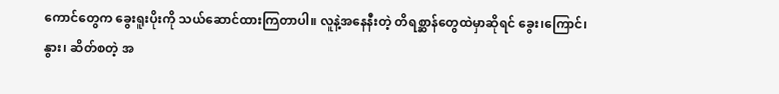ကောင်တွေက ခွေးရူးပိုးကို သယ်ဆောင်ထားကြတာပါ။ လူနဲ့အနေနီးတဲ့ တိရစ္ဆာန်တွေထဲမှာဆိုရင် ခွေး၊ကြောင်၊ နွား၊ ဆိတ်စတဲ့ အ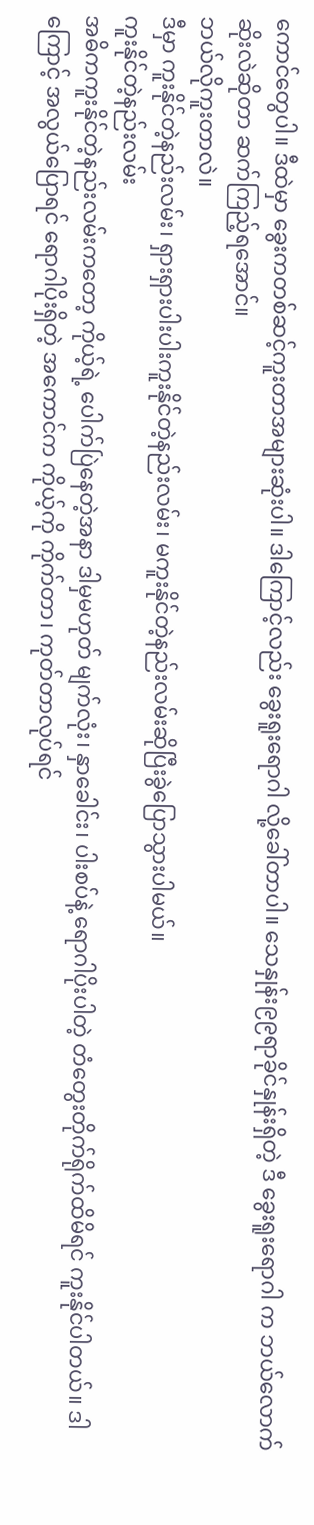ကောင်တွေပါ။ ဒီထဲမှာ ခွေးကတစ်ဆင့်ကူးတာအများဆုံးပါ။ ဒါကြောင့်လည်း ခွေးရူးရောဂါ လို့ခေါ်တာပါ။ သေနှုန်း၉၉ရာခိုင်နှုန်းရှိတဲ့ ဒီ ခွေးရူးရောဂါ က ဘယ်လောက်ဆိုးလဲဆိုတာ ဆက်ကြည့်ရအောင်။
ဘယ်လိုကူးတာလဲ။
ဒီမှာ ကူးနိုင်တဲ့နည်းလမ်း၊ ရှားရှားပါးပါးကူးနိုင်တဲ့နည်းလမ်း၊ မကူးနိုင်တဲ့နည်းလမ်းဆိုပြီးခွဲပြောသွားပါမယ်။
ကူးနိုင်တဲ့နည်းလမ်း
အဓိကကူးနိုင်တဲ့နည်းလမ်းကတော့ ကိုယ့်ရဲ့ ပေါက်ပြဲနေတဲ့အနာ ဒါမှမဟုတ် မျက်လုံး၊ နှာခေါင်း၊ ပါးစပ်နဲ့ ရောဂါပိုးပါတဲ့ တံတွေးတိုက်ရိုက်ထိမိရင် ကူးနိုင်ပါတယ်။ ဒါကြောင့် အလွယ်ပြောရင် ရောဂါပိုးရှိတဲ့ အကောင်က ကိုယ့်ကို ကိုက်တာ၊ ကုတ်တာလုပ်ရင်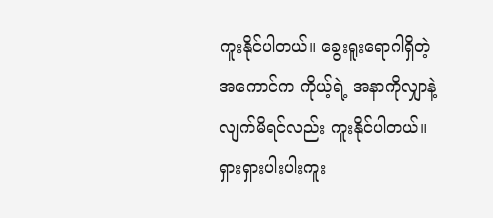ကူးနိုင်ပါတယ်။ ခွေးရူးရောဂါရှိတဲ့ အကောင်က ကိုယ့်ရဲ့ အနာကိုလျှာနဲ့လျက်မိရင်လည်း ကူးနိုင်ပါတယ်။
ရှားရှားပါးပါးကူး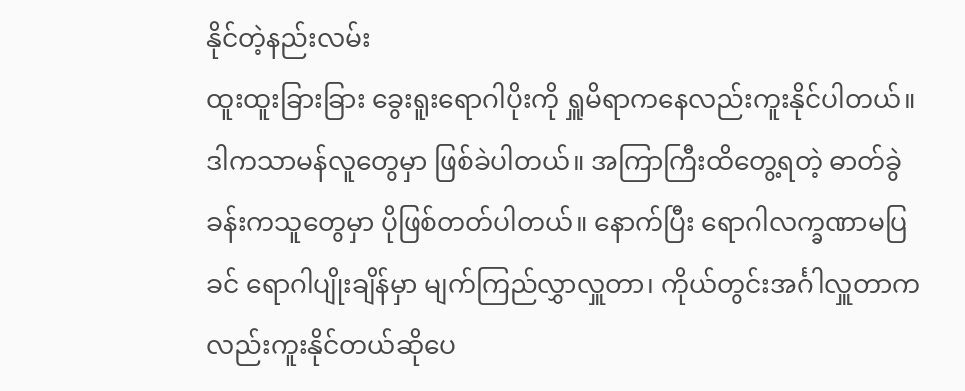နိုင်တဲ့နည်းလမ်း
ထူးထူးခြားခြား ခွေးရူးရောဂါပိုးကို ရှူမိရာကနေလည်းကူးနိုင်ပါတယ်။ ဒါကသာမန်လူတွေမှာ ဖြစ်ခဲပါတယ်။ အကြာကြီးထိတွေ့ရတဲ့ ဓာတ်ခွဲခန်းကသူတွေမှာ ပိုဖြစ်တတ်ပါတယ်။ နောက်ပြီး ရောဂါလက္ခဏာမပြခင် ရောဂါပျိုးချိန်မှာ မျက်ကြည်လွှာလှူတာ၊ ကိုယ်တွင်းအင်္ဂါလှူတာကလည်းကူးနိုင်တယ်ဆိုပေ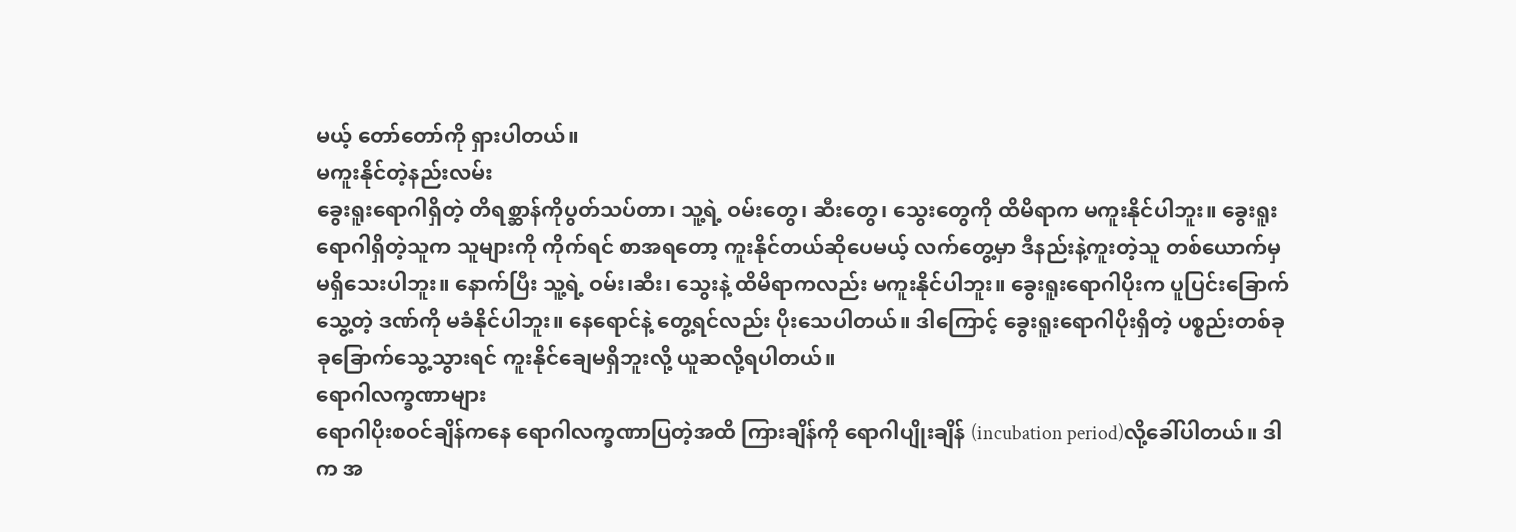မယ့် တော်တော်ကို ရှားပါတယ်။
မကူးနိုင်တဲ့နည်းလမ်း
ခွေးရူးရောဂါရှိတဲ့ တိရစ္ဆာန်ကိုပွတ်သပ်တာ၊ သူ့ရဲ့ ဝမ်းတွေ၊ ဆီးတွေ၊ သွေးတွေကို ထိမိရာက မကူးနိုင်ပါဘူး။ ခွေးရူးရောဂါရှိတဲ့သူက သူများကို ကိုက်ရင် စာအရတော့ ကူးနိုင်တယ်ဆိုပေမယ့် လက်တွေ့မှာ ဒီနည်းနဲ့ကူးတဲ့သူ တစ်ယောက်မှ မရှိသေးပါဘူး။ နောက်ပြီး သူ့ရဲ့ ဝမ်း၊ဆီး၊ သွေးနဲ့ ထိမိရာကလည်း မကူးနိုင်ပါဘူး။ ခွေးရူးရောဂါပိုးက ပူပြင်းခြောက်သွေ့တဲ့ ဒဏ်ကို မခံနိုင်ပါဘူး။ နေရောင်နဲ့ တွေ့ရင်လည်း ပိုးသေပါတယ်။ ဒါကြောင့် ခွေးရူးရောဂါပိုးရှိတဲ့ ပစ္စည်းတစ်ခုခုခြောက်သွေ့သွားရင် ကူးနိုင်ချေမရှိဘူးလို့ ယူဆလို့ရပါတယ်။
ရောဂါလက္ခဏာများ
ရောဂါပိုးစဝင်ချိန်ကနေ ရောဂါလက္ခဏာပြတဲ့အထိ ကြားချိန်ကို ရောဂါပျိုးချိန် (incubation period)လို့ခေါ်ပါတယ်။ ဒါက အ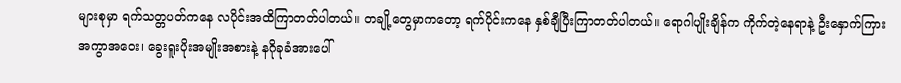များစုမှာ ရက်သတ္တပတ်ကနေ လပိုင်းအထိကြာတတ်ပါတယ်။ တချို့တွေမှာကတော့ ရက်ပိုင်းကနေ နှစ်ချီပြီးကြာတတ်ပါတယ်။ ရောဂါပျိုးချိန်က ကိုက်တဲ့နေရာနဲ့ ဦးနှောက်ကြားအကွာအဝေး၊ ခွေးရူးပိုးအမျိုးအစားနဲ့ နဂိုခုခံအားပေါ်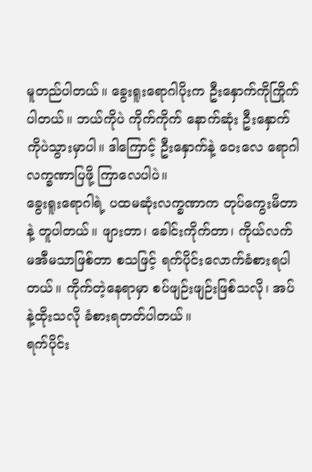မူတည်ပါတယ်။ ခွေးရူးရောဂါပိုးက ဦးနှောက်ကိုကြိုက်ပါတယ်။ ဘယ်ကိုပဲ ကိုက်ကိုက် နောက်ဆုံး ဦးနှောက်ကိုပဲသွားမှာပါ။ ဒါကြောင့် ဦးနှောက်နဲ့ ဝေးလေ ရောဂါလက္ခဏာပြဖို့ ကြာလေပါပဲ။
ခွေးရူးရောဂါရဲ့ ပထမဆုံးလက္ခဏာက တုပ်ကွေးမိတာနဲ့ တူပါတယ်။ ဖျားတာ၊ ခေါင်းကိုက်တာ၊ ကိုယ်လက်မအီမသာဖြစ်တာ စသဖြင့် ရက်ပိုင်းလောက်ခံစားရပါတယ်။ ကိုက်တဲ့နေရာမှာ စပ်ဖျဉ်းဖျဉ်းဖြစ်သလို၊ အပ်နဲ့ထိုးသလို ခံစားရတတ်ပါတယ်။
ရက်ပိုင်း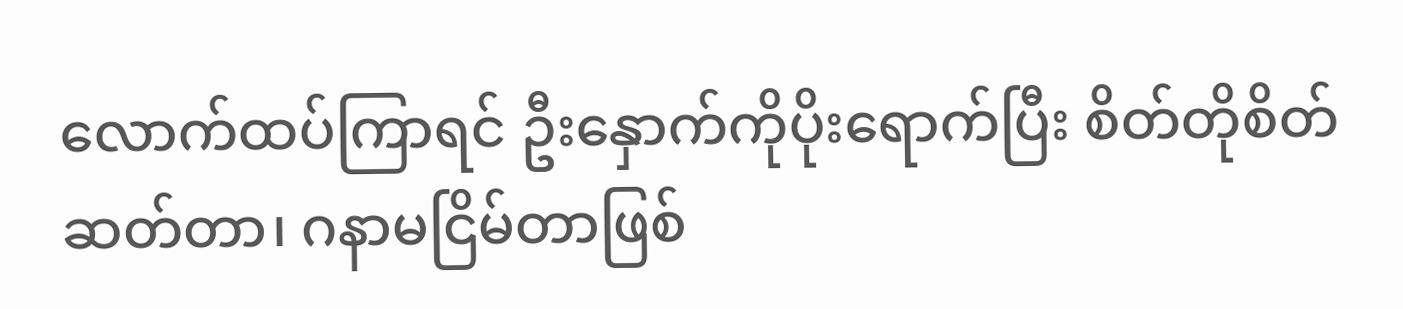လောက်ထပ်ကြာရင် ဦးနှောက်ကိုပိုးရောက်ပြီး စိတ်တိုစိတ်ဆတ်တာ၊ ဂနာမငြိမ်တာဖြစ်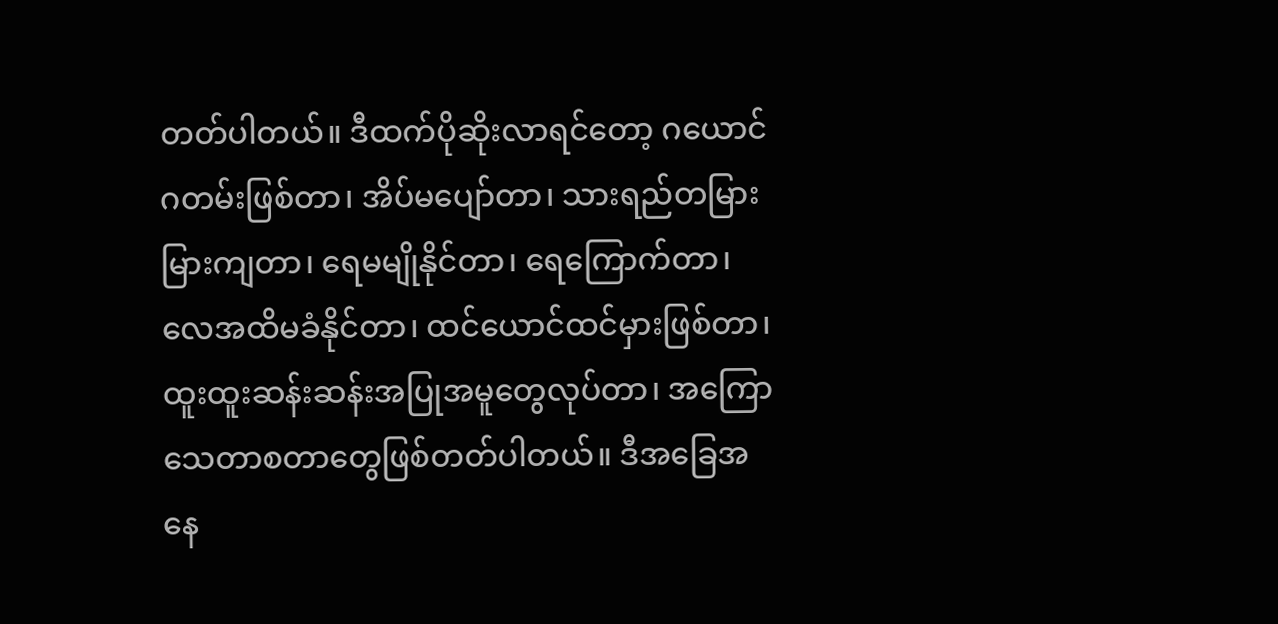တတ်ပါတယ်။ ဒီထက်ပိုဆိုးလာရင်တော့ ဂယောင်ဂတမ်းဖြစ်တာ၊ အိပ်မပျော်တာ၊ သားရည်တမြားမြားကျတာ၊ ရေမမျိုနိုင်တာ၊ ရေကြောက်တာ၊ လေအထိမခံနိုင်တာ၊ ထင်ယောင်ထင်မှားဖြစ်တာ၊ ထူးထူးဆန်းဆန်းအပြုအမူတွေလုပ်တာ၊ အကြောသေတာစတာတွေဖြစ်တတ်ပါတယ်။ ဒီအခြေအနေ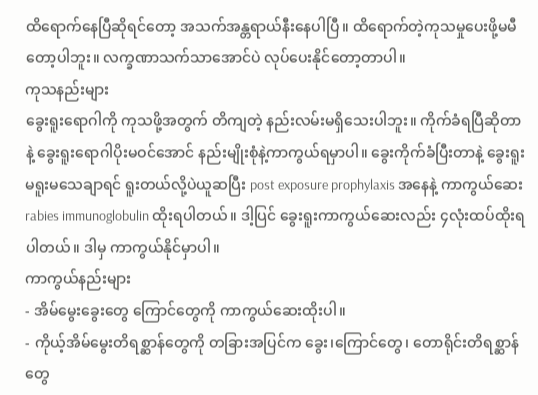ထိရောက်နေပြီဆိုရင်တော့ အသက်အန္တရာယ်နီးနေပါပြီ။ ထိရောက်တဲ့ကုသမှုပေးဖို့မမီတော့ပါဘူး။ လက္ခဏာသက်သာအောင်ပဲ လုပ်ပေးနိုင်တော့တာပါ။
ကုသနည်းများ
ခွေးရူးရောဂါကို ကုသဖို့အတွက် တိကျတဲ့ နည်းလမ်းမရှိသေးပါဘူး။ ကိုက်ခံရပြီဆိုတာနဲ့ ခွေးရူးရောဂါပိုးမဝင်အောင် နည်းမျိုးစုံနဲ့ကာကွယ်ရမှာပါ။ ခွေးကိုက်ခံပြီးတာနဲ့ ခွေးရူးမရူးမသေချာရင် ရူးတယ်လို့ပဲယူဆပြီး post exposure prophylaxis အနေနဲ့ ကာကွယ်ဆေး rabies immunoglobulin ထိုးရပါတယ်။ ဒါ့ပြင် ခွေးရူးကာကွယ်ဆေးလည်း ၄လုံးထပ်ထိုးရပါတယ်။ ဒါမှ ကာကွယ်နိုင်မှာပါ။
ကာကွယ်နည်းများ
- အိမ်မွေးခွေးတွေ ကြောင်တွေကို ကာကွယ်ဆေးထိုးပါ။
- ကိုယ့်အိမ်မွေးတိရစ္ဆာန်တွေကို တခြားအပြင်က ခွေး၊ကြောင်တွေ၊ တောရိုင်းတိရစ္ဆာန်တွေ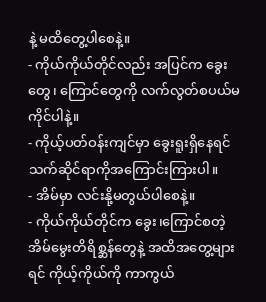နဲ့ မထိတွေ့ပါစေနဲ့။
- ကိုယ်ကိုယ်တိုင်လည်း အပြင်က ခွေးတွေ၊ ကြောင်တွေကို လက်လွတ်စပယ်မကိုင်ပါနဲ့။
- ကိုယ့်ပတ်ဝန်းကျင်မှာ ခွေးရူးရှိနေရင် သက်ဆိုင်ရာကိုအကြောင်းကြားပါ။
- အိမ်မှာ လင်းနို့မတွယ်ပါစေနဲ့။
- ကိုယ်ကိုယ်တိုင်က ခွေး၊ကြောင်စတဲ့ အိမ်မွေးတိရိစ္ဆန်တွေနဲ့ အထိအတွေ့များရင် ကိုယ့်ကိုယ်ကို ကာကွယ်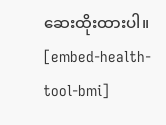ဆေးထိုးထားပါ။
[embed-health-tool-bmi]